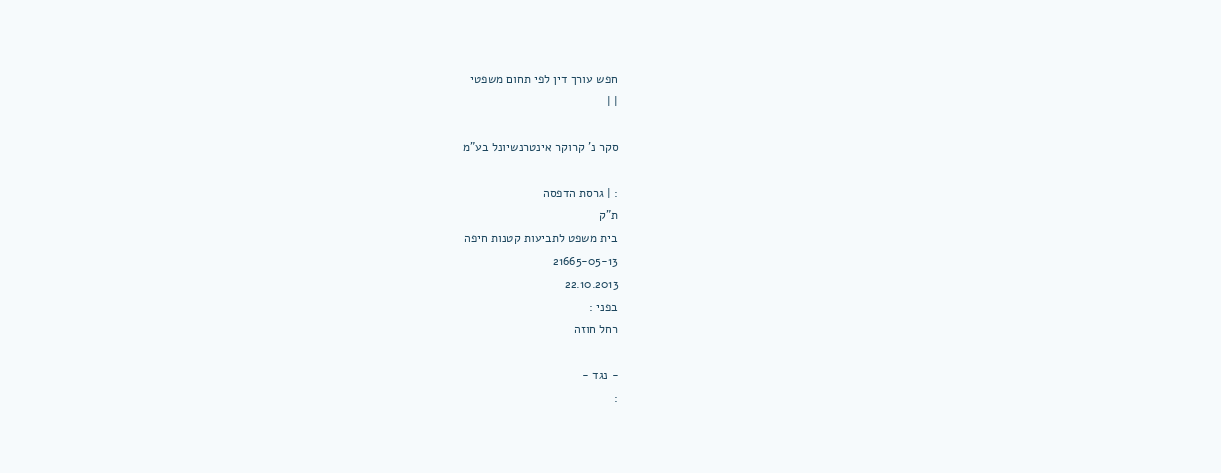חפש עורך דין לפי תחום משפטי
| |

סקר נ' קרוקר אינטרנשיונל בע"מ

: | גרסת הדפסה
ת"ק
בית משפט לתביעות קטנות חיפה
21665-05-13
22.10.2013
בפני :
רחל חוזה

- נגד -
: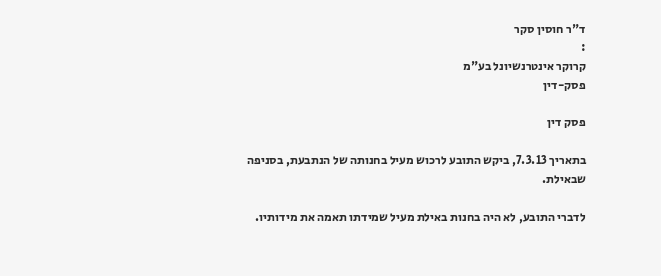ד"ר חוסין סקר
:
קרוקר אינטרנשיונל בע"מ
פסק-דין

פסק דין

בתאריך 7.3.13, ביקש התובע לרכוש מעיל בחנותה של הנתבעת, בסניפה שבאילת.

לדברי התובע, לא היה בחנות באילת מעיל שמידתו תאמה את מידותיו.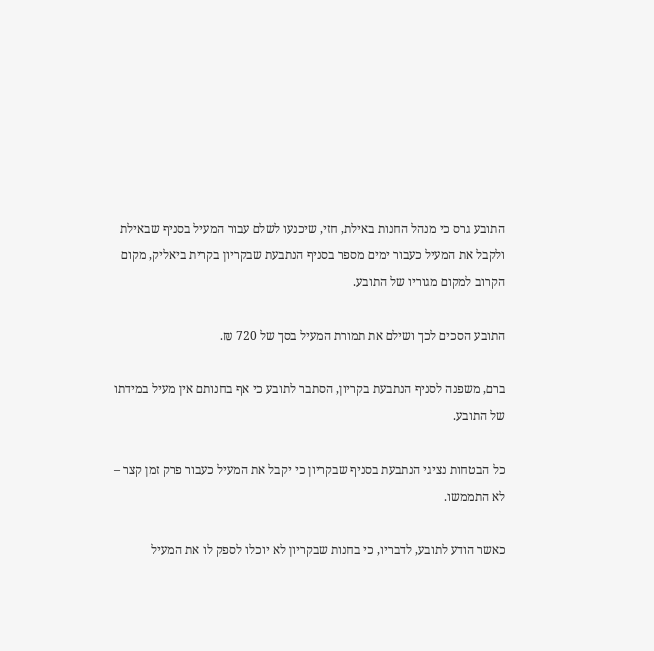התובע גרס כי מנהל החנות באילת, חזי, שיכנעו לשלם עבור המעיל בסניף שבאילת ולקבל את המעיל כעבור ימים מספר בסניף הנתבעת שבקריון בקרית ביאליק, מקום הקרוב למקום מגוריו של התובע.

התובע הסכים לכך ושילם את תמורת המעיל בסך של 720 ₪.

ברם, משפנה לסניף הנתבעת בקריון, הסתבר לתובע כי אף בחנותם אין מעיל במידתו של התובע.

כל הבטחות נציגי הנתבעת בסניף שבקריון כי יקבל את המעיל כעבור פרק זמן קצר – לא התממשו.

כאשר הודע לתובע, לדבריו, כי בחנות שבקריון לא יוכלו לספק לו את המעיל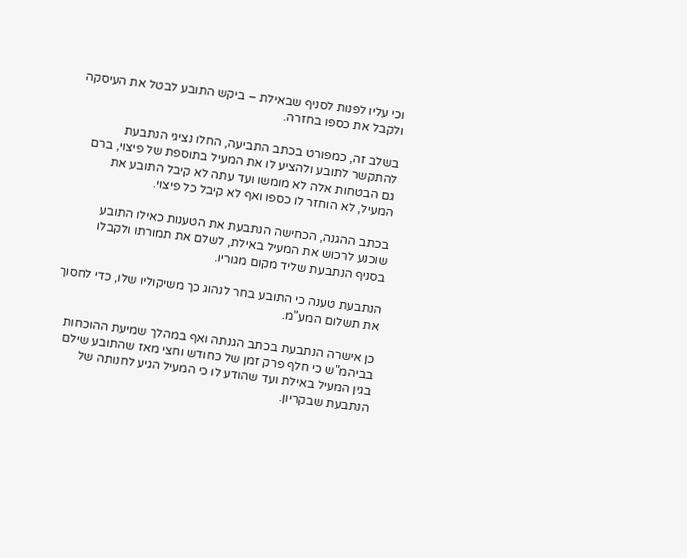וכי עליו לפנות לסניף שבאילת – ביקש התובע לבטל את העיסקה ולקבל את כספו בחזרה.

בשלב זה, כמפורט בכתב התביעה, החלו נציגי הנתבעת להתקשר לתובע ולהציע לו את המעיל בתוספת של פיצוי, ברם גם הבטחות אלה לא מומשו ועד עתה לא קיבל התובע את המעיל, לא הוחזר לו כספו ואף לא קיבל כל פיצוי.

בכתב ההגנה, הכחישה הנתבעת את הטענות כאילו התובע שוכנע לרכוש את המעיל באילת, לשלם את תמורתו ולקבלו בסניף הנתבעת שליד מקום מגוריו.

הנתבעת טענה כי התובע בחר לנהוג כך משיקוליו שלו, כדי לחסוך את תשלום המע"מ.

כן אישרה הנתבעת בכתב הגנתה ואף במהלך שמיעת ההוכחות בביהמ"ש כי חלף פרק זמן של כחודש וחצי מאז שהתובע שילם בגין המעיל באילת ועד שהודע לו כי המעיל הגיע לחנותה של הנתבעת שבקריון.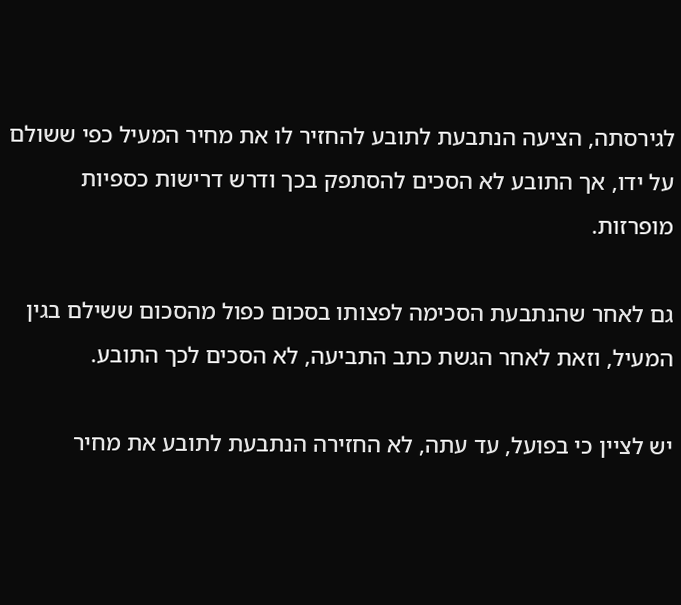לגירסתה, הציעה הנתבעת לתובע להחזיר לו את מחיר המעיל כפי ששולם על ידו, אך התובע לא הסכים להסתפק בכך ודרש דרישות כספיות מופרזות.

גם לאחר שהנתבעת הסכימה לפצותו בסכום כפול מהסכום ששילם בגין המעיל, וזאת לאחר הגשת כתב התביעה, לא הסכים לכך התובע.

יש לציין כי בפועל, עד עתה, לא החזירה הנתבעת לתובע את מחיר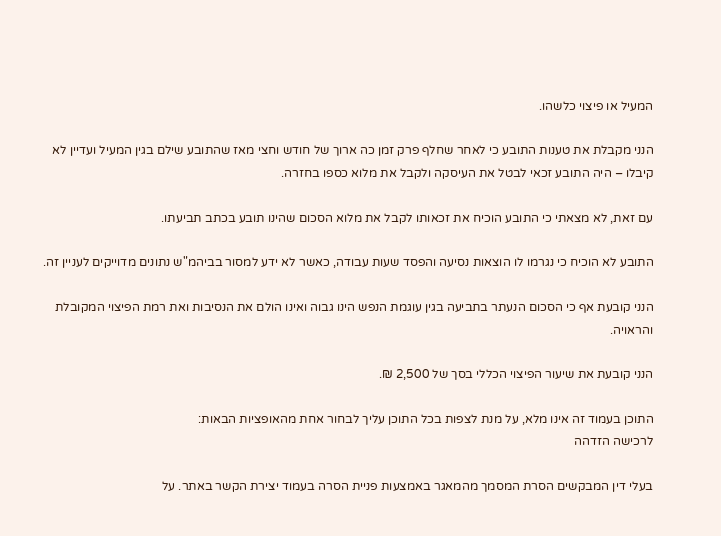המעיל או פיצוי כלשהו.

הנני מקבלת את טענות התובע כי לאחר שחלף פרק זמן כה ארוך של חודש וחצי מאז שהתובע שילם בגין המעיל ועדיין לא קיבלו – היה התובע זכאי לבטל את העיסקה ולקבל את מלוא כספו בחזרה.

עם זאת, לא מצאתי כי התובע הוכיח את זכאותו לקבל את מלוא הסכום שהינו תובע בכתב תביעתו.

התובע לא הוכיח כי נגרמו לו הוצאות נסיעה והפסד שעות עבודה, כאשר לא ידע למסור בביהמ"ש נתונים מדוייקים לעניין זה.

הנני קובעת אף כי הסכום הנעתר בתביעה בגין עוגמת הנפש הינו גבוה ואינו הולם את הנסיבות ואת רמת הפיצוי המקובלת והראויה.

הנני קובעת את שיעור הפיצוי הכללי בסך של 2,500 ₪.

התוכן בעמוד זה אינו מלא, על מנת לצפות בכל התוכן עליך לבחור אחת מהאופציות הבאות:
לרכישה הזדהה

בעלי דין המבקשים הסרת המסמך מהמאגר באמצעות פניית הסרה בעמוד יצירת הקשר באתר. על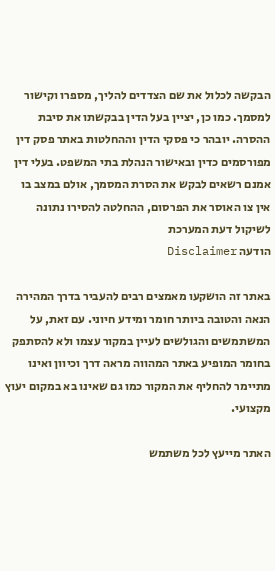הבקשה לכלול את שם הצדדים להליך, מספרו וקישור למסמך. כמו כן, יציין בעל הדין בבקשתו את סיבת ההסרה. יובהר כי פסקי הדין וההחלטות באתר פסק דין מפורסמים כדין ובאישור הנהלת בתי המשפט. בעלי דין אמנם רשאים לבקש את הסרת המסמך, אולם במצב בו אין צו האוסר את הפרסום, ההחלטה להסירו נתונה לשיקול דעת המערכת
הודעה Disclaimer

באתר זה הושקעו מאמצים רבים להעביר בדרך המהירה הנאה והטובה ביותר חומר ומידע חיוני. עם זאת, על המשתמשים והגולשים לעיין במקור עצמו ולא להסתפק בחומר המופיע באתר המהווה מראה דרך וכיוון ואינו מתיימר להחליף את המקור כמו גם שאינו בא במקום יעוץ מקצועי.

האתר מייעץ לכל משתמש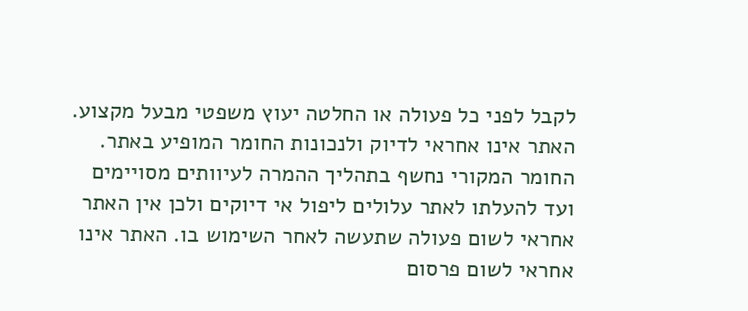לקבל לפני כל פעולה או החלטה יעוץ משפטי מבעל מקצוע. האתר אינו אחראי לדיוק ולנכונות החומר המופיע באתר. החומר המקורי נחשף בתהליך ההמרה לעיוותים מסויימים ועד להעלתו לאתר עלולים ליפול אי דיוקים ולכן אין האתר אחראי לשום פעולה שתעשה לאחר השימוש בו. האתר אינו אחראי לשום פרסום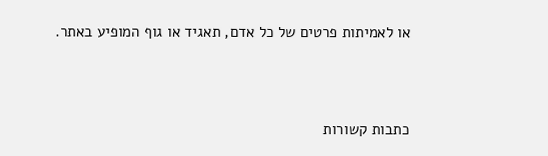או לאמיתות פרטים של כל אדם, תאגיד או גוף המופיע באתר.




כתבות קשורות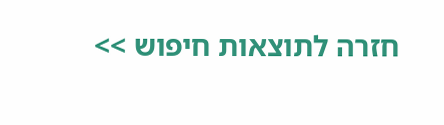חזרה לתוצאות חיפוש >>